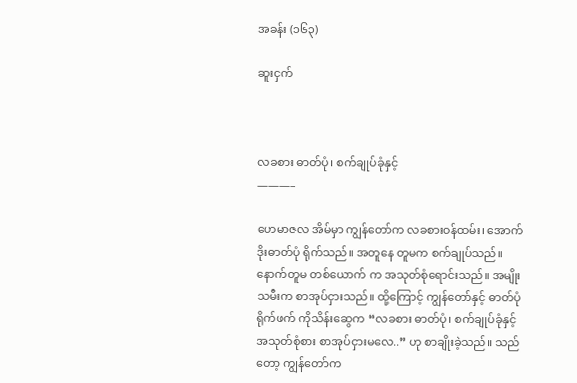အခန်း (၁၆၃)

ဆူးငှက်



လခစား ဓာတ်ပုံ၊ စက်ချုပ်ခုံနှင့်
———–

ဟေမာဇလ အိမ်မှာ ကျွန်တော်က လခစားဝန်ထမ်း၊ အောက်ဒိုးဓာတ်ပုံ ရိုက်သည်။ အတူနေ တူမက စက်ချုပ်သည်။ နောက်တူမ တစ်ယောက် က အသုတ်စုံရောင်းသည်။ အမျိုးသမီးက စာအုပ်ငှားသည်။ ထို့ကြောင့် ကျွန်တော်နှင့် ဓာတ်ပုံရိုက်ဖက် ကိုသိန်းဆွေက “လခစား ဓာတ်ပုံ၊ စက်ချုပ်ခုံနှင့် အသုတ်စုံစား စာအုပ်ငှားမလေ..” ဟု စာချိုးခဲ့သည်။ သည်တော့ ကျွန်တော်က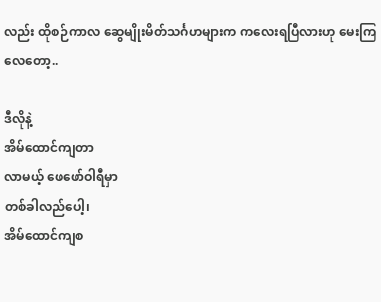လည်း ထိုစဉ်ကာလ ဆွေမျိုးမိတ်သင်္ဂဟများက ကလေးရပြီလားဟု မေးကြလေတော့..

ဒီလိုနဲ့
အိမ်ထောင်ကျတာ
လာမယ့် ဖေဖော်ဝါရီမှာ
တစ်ခါလည်ပေါ့၊
အိမ်ထောင်ကျစ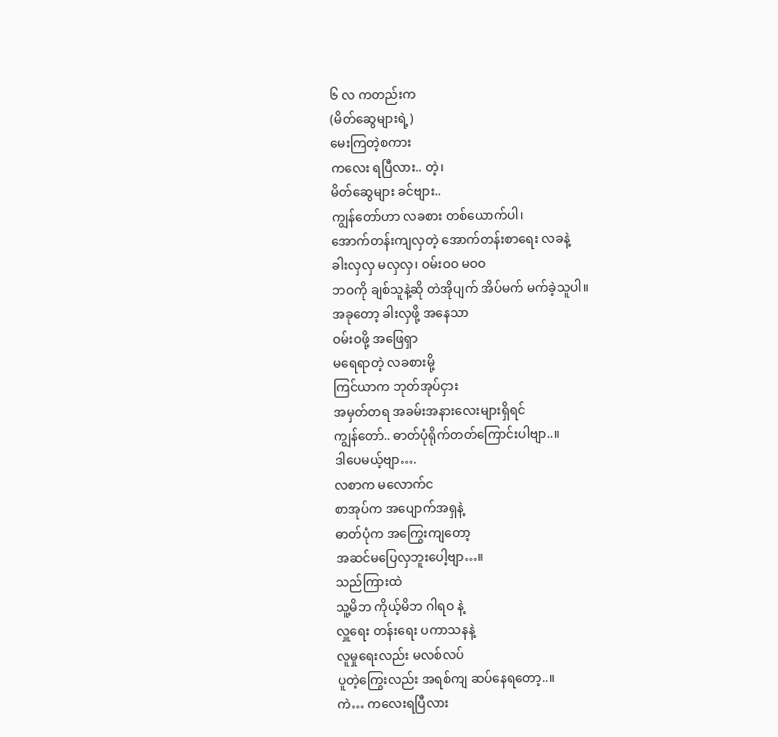၆ လ ကတည်းက
(မိတ်ဆွေများရဲ့)
မေးကြတဲ့စကား
ကလေး ရပြီလား.. တဲ့၊
မိတ်ဆွေများ ခင်ဗျား..
ကျွန်တော်ဟာ လခစား တစ်ယောက်ပါ၊
အောက်တန်းကျလှတဲ့ အောက်တန်းစာရေး လခနဲ့
ခါးလှလှ မလှလှ၊ ဝမ်းဝဝ မဝဝ
ဘဝကို ချစ်သူနဲ့ဆို တဲအိုပျက် အိပ်မက် မက်ခဲ့သူပါ။
အခုတော့ ခါးလှဖို့ အနေသာ
ဝမ်းဝဖို့ အဖြေရှာ
မရေရာတဲ့ လခစားမို့
ကြင်ယာက ဘုတ်အုပ်ငှား
အမှတ်တရ အခမ်းအနားလေးများရှိရင်
ကျွန်တော်.. ဓာတ်ပုံရိုက်တတ်ကြောင်းပါဗျာ..။
ဒါပေမယ့်ဗျာ….
လစာက မလောက်င
စာအုပ်က အပျောက်အရှနဲ့
ဓာတ်ပုံက အကြွေးကျတော့
အဆင်မပြေလှဘူးပေါ့ဗျာ…။
သည်ကြားထဲ
သူ့မိဘ ကိုယ့်မိဘ ဂါရဝ နဲ့
လှူရေး တန်းရေး ပကာသနနဲ့
လူမှုရေးလည်း မလစ်လပ်
ပူတဲ့ကြွေးလည်း အရစ်ကျ ဆပ်နေရတော့..။
ကဲ… ကလေးရပြီလား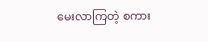မေးလာကြတဲ့ စကား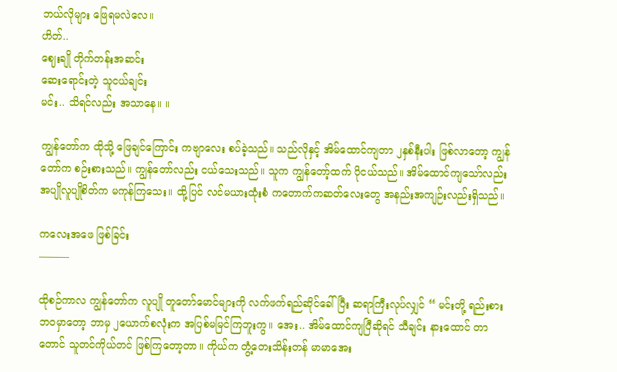ဘယ်လိုများ ဖြေရမလဲလေ။
ဟိတ်..
ဈေးချို တိုက်တန်းအဆင်း
ဆေးရောင်းတဲ့ သူငယ်ချင်း
မင်း.. သိရင်လည်း အသာနေ။ ။

ကျွန်တော်က ထိုသို့ ဖြေချင်ကြောင်း ကဗျာလေး စပ်ခဲ့သည်။ သည်လိုနှင့် အိမ်ထောင်ကျတာ ၂နှစ်နီးပါး ဖြစ်လာတော့ ကျွန်တော်က စဉ်းစားသည်။ ကျွန်တော်လည်း ငယ်သေးသည်။ သူက ကျွန်တော့်ထက် ပိုငယ်သည်။ အိမ်ထောင်ကျသော်လည်း အပျိုလူပျိုစိတ်က မကုန်ကြသေး။ ထို့ပြင် လင်မယားထုံးစံ ကတောက်ကဆတ်လေးတွေ အနည်းအကျဉ်းလည်းရှိသည်။

ကလေးအဖေ ဖြစ်ခြင်း
———

ထိုစဉ်ကာလ ကျွန်တော်က လူပျို တူတော်မောင်များကို လက်ဖက်ရည်ဆိုင်ခေါ်ပြီး ဆရာကြီးလုပ်လျှင် “ မင်းတို့ ရည်းစားဘဝမှာတော့ ဘာမှ ၂ယောက်စလုံးက အပြစ်မမြင်ကြဘူးကွ။ အေး.. အိမ်ထောင်ကျပြီဆိုရင် သီချင်း နားထောင် တာတောင် သူတင်ကိုယ်တင် ဖြစ်ကြတော့တာ။ ကိုယ်က တွံ့တေးသိန်းတန် မာမာအေး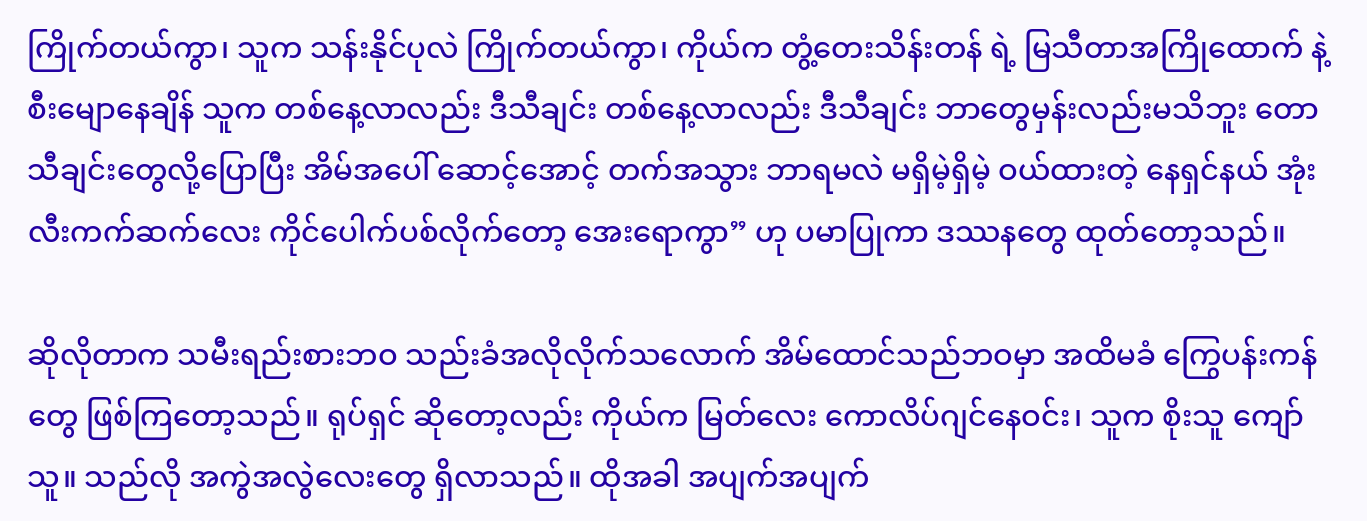ကြိုက်တယ်ကွာ၊ သူက သန်းနိုင်ပုလဲ ကြိုက်တယ်ကွာ၊ ကိုယ်က တွံ့တေးသိန်းတန် ရဲ့ မြသီတာအကြိုထောက် နဲ့ စီးမျောနေချိန် သူက တစ်နေ့လာလည်း ဒီသီချင်း တစ်နေ့လာလည်း ဒီသီချင်း ဘာတွေမှန်းလည်းမသိဘူး တောသီချင်းတွေလို့ပြောပြီး အိမ်အပေါ် ဆောင့်အောင့် တက်အသွား ဘာရမလဲ မရှိမဲ့ရှိမဲ့ ဝယ်ထားတဲ့ နေရှင်နယ် အုံးလီးကက်ဆက်လေး ကိုင်ပေါက်ပစ်လိုက်တော့ အေးရောကွာ” ဟု ပမာပြုကာ ဒဿနတွေ ထုတ်တော့သည်။

ဆိုလိုတာက သမီးရည်းစားဘဝ သည်းခံအလိုလိုက်သလောက် အိမ်ထောင်သည်ဘဝမှာ အထိမခံ ကြွေပန်းကန်တွေ ဖြစ်ကြတော့သည်။ ရုပ်ရှင် ဆိုတော့လည်း ကိုယ်က မြတ်လေး ကောလိပ်ဂျင်နေဝင်း၊ သူက စိုးသူ ကျော်သူ။ သည်လို အကွဲအလွဲလေးတွေ ရှိလာသည်။ ထိုအခါ အပျက်အပျက်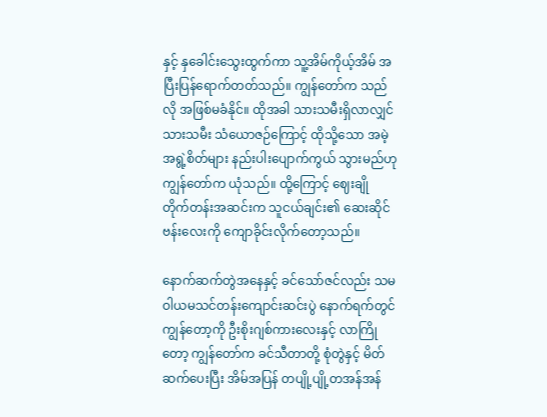နှင့် နှခေါင်းသွေးထွက်ကာ သူ့အိမ်ကိုယ့်အိမ် အပြီးပြန်ရောက်တတ်သည်။ ကျွန်တော်က သည်လို အဖြစ်မခံနိုင်။ ထိုအခါ သားသမီးရှိလာလျှင် သားသမီး သံယောဇဉ်ကြောင့် ထိုသို့သော အမဲ့အရွဲ့စိတ်များ နည်းပါးပျောက်ကွယ် သွားမည်ဟု ကျွန်တော်က ယုံသည်။ ထို့ကြောင့် ဈေးချို တိုက်တန်းအဆင်းက သူငယ်ချင်း၏ ဆေးဆိုင်ဗန်းလေးကို ကျောခိုင်းလိုက်တော့သည်။

နောက်ဆက်တွဲအနေနှင့် ခင်သော်ဇင်လည်း သမဝါယမသင်တန်းကျောင်းဆင်းပွဲ နောက်ရက်တွင် ကျွန်တော့ကို ဦးစိုးဂျစ်ကားလေးနှင့် လာကြိုတော့ ကျွန်တော်က ခင်သီတာတို့ စုံတွဲနှင့် မိတ်ဆက်ပေးပြီး အိမ်အပြန် တပျို့ပျို့တအန်အန်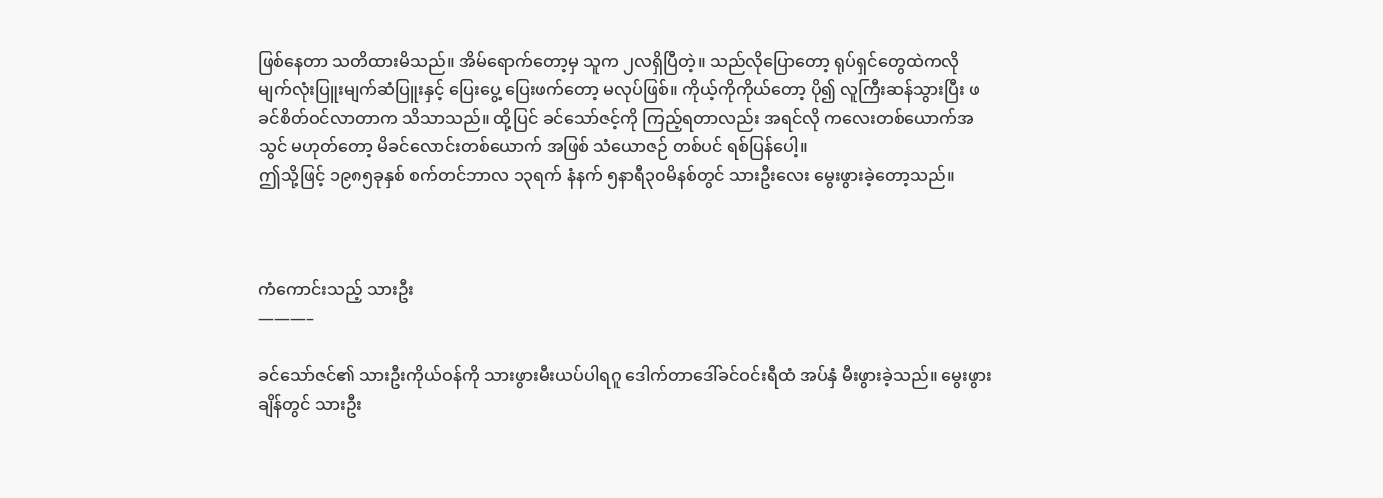ဖြစ်နေတာ သတိထားမိသည်။ အိမ်ရောက်တော့မှ သူက ၂လရှိပြီတဲ့။ သည်လိုပြောတော့ ရုပ်ရှင်တွေထဲကလို မျက်လုံးပြူးမျက်ဆံပြူးနှင့် ပြေးပွေ့ ပြေးဖက်တော့ မလုပ်ဖြစ်။ ကိုယ့်ကိုကိုယ်တော့ ပို၍ လူကြီးဆန်သွားပြီး ဖခင်စိတ်ဝင်လာတာက သိသာသည်။ ထို့ပြင် ခင်သော်ဇင့်ကို ကြည့်ရတာလည်း အရင်လို ကလေးတစ်ယောက်အသွင် မဟုတ်တော့ မိခင်လောင်းတစ်ယောက် အဖြစ် သံယောဇဉ် တစ်ပင် ရစ်ပြန်ပေါ့။
ဤသို့ဖြင့် ၁၉၈၅ခုနှစ် စက်တင်ဘာလ ၁၃ရက် နံနက် ၅နာရီ၃၀မိနစ်တွင် သားဦးလေး မွေးဖွားခဲ့တော့သည်။



ကံကောင်းသည့် သားဦး
———–

ခင်သော်ဇင်၏ သားဦးကိုယ်ဝန်ကို သားဖွားမီးယပ်ပါရဂူ ဒေါက်တာဒေါ်ခင်ဝင်းရီထံ အပ်နှံ မီးဖွားခဲ့သည်။ မွေးဖွားချိန်တွင် သားဦး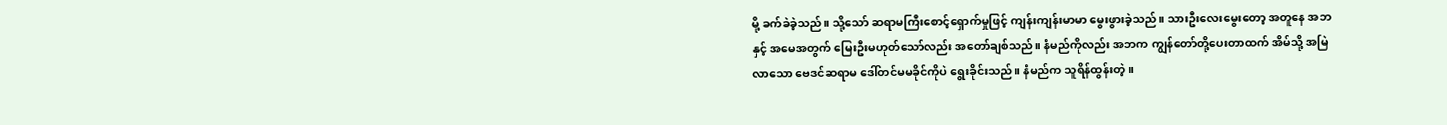မို့ ခက်ခဲခဲ့သည်။ သို့သော် ဆရာမကြီးစောင့်ရှောက်မှုဖြင့် ကျန်းကျန်းမာမာ မွေးဖွားခဲ့သည်။ သားဦးလေးမွေးတော့ အတူနေ အဘနှင့် အမေအတွက် မြေးဦးမဟုတ်သော်လည်း အတော်ချစ်သည်။ နံမည်ကိုလည်း အဘက ကျွန်တော်တို့ပေးတာထက် အိမ်သို့ အမြဲလာသော ဗေဒင်ဆရာမ ဒေါ်တင်မမခိုင်ကိုပဲ ရွေးခိုင်းသည်။ နံမည်က သူရိန်ထွန်းတဲ့။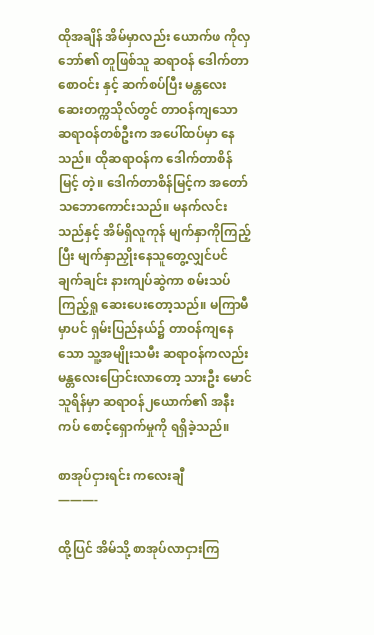ထိုအချိန် အိမ်မှာလည်း ယောက်ဖ ကိုလှဘော်၏ တူဖြစ်သူ ဆရာဝန် ဒေါက်တာစောဝင်း နှင့် ဆက်စပ်ပြီး မန္တလေးဆေးတက္ကသိုလ်တွင် တာဝန်ကျသော ဆရာဝန်တစ်ဦးက အပေါ်ထပ်မှာ နေသည်။ ထိုဆရာဝန်က ဒေါက်တာစိန်မြင့် တဲ့။ ဒေါက်တာစိန်မြင့်က အတော်သဘောကောင်းသည်။ မနက်လင်းသည်နှင့် အိမ်ရှိလူကုန် မျက်နှာကိုကြည့်ပြီး မျက်နှာညှိုးနေသူတွေ့လျှင်ပင် ချက်ချင်း နားကျပ်ဆွဲကာ စမ်းသပ်ကြည့်ရှု ဆေးပေးတော့သည်။ မကြာမီမှာပင် ရှမ်းပြည်နယ်၌ တာဝန်ကျနေသော သူ့အမျိုးသမီး ဆရာဝန်ကလည်း မန္တလေးပြောင်းလာတော့ သားဦး မောင်သူရိန်မှာ ဆရာဝန်၂ယောက်၏ အနီးကပ် စောင့်ရှောက်မှုကို ရရှိခဲ့သည်။

စာအုပ်ငှားရင်း ကလေးချီ
———-

ထို့ပြင် အိမ်သို့ စာအုပ်လာငှားကြ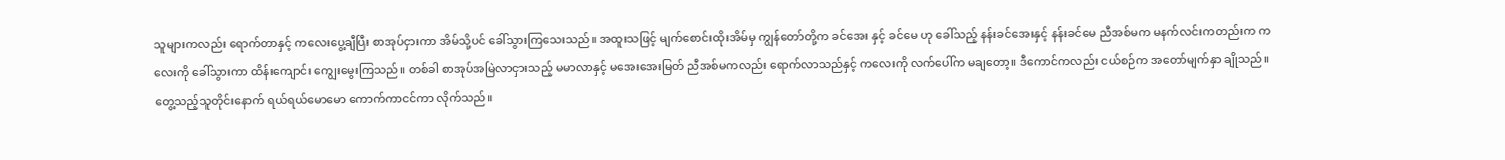သူများကလည်း ရောက်တာနှင့် ကလေးပွေ့ချီပြီး စာအုပ်ငှားကာ အိမ်သို့ပင် ခေါ်သွားကြသေးသည်။ အထူးသဖြင့် မျက်စောင်းထိုးအိမ်မှ ကျွန်တော်တို့က ခင်အေး နှင့် ခင်မေ ဟု ခေါ်သည့် နန်းခင်အေးနှင့် နန်းခင်မေ ညီအစ်မက မနက်လင်းကတည်းက ကလေးကို ခေါ်သွားကာ ထိန်းကျောင်း ကျွေးမွေးကြသည်။ တစ်ခါ စာအုပ်အမြဲလာငှားသည့် မမာလာနှင့် မအေးအေးမြတ် ညီအစ်မကလည်း ရောက်လာသည်နှင့် ကလေးကို လက်ပေါ်က မချတော့။ ဒီကောင်ကလည်း ငယ်စဉ်က အတော်မျက်နှာ ချိုသည်။ တွေ့သည့်သူတိုင်းနောက် ရယ်ရယ်မောမော ကောက်ကာငင်ကာ လိုက်သည်။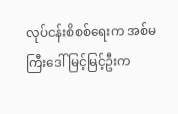လုပ်ငန်းစိစစ်ရေးက အစ်မကြီးဒေါ်မြင့်မြင့်ဦးက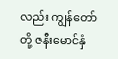လည်း ကျွန်တော်တို့ ဇနီးမောင်နှံ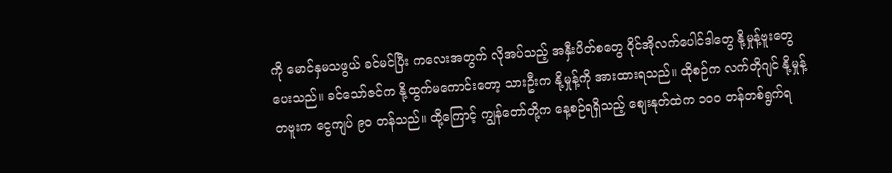ကို မောင်နှမသဖွယ် ခင်မင်ပြီး ကလေးအတွက် လိုအပ်သည့် အနှီးပိတ်စတွေ ဝိုင်အိုလက်ပေါင်ဒါတွေ နို့မှုန့်ဗူးတွေ ပေးသည်။ ခင်သော်ဇင်က နို့ထွက်မကောင်းတော့ သားဦးက နို့မှုန့်ကို အားထားရသည်။ ထိုစဉ်က လက်တိုဂျင် နို့မှုန့် တဗူးက ငွေကျပ် ၉၀ တန်သည်။ ထို့ကြောင့် ကျွန်တော်တို့က နေ့စဉ်ရရှိသည့် ဈေးနုတ်ထဲက ၁၀၀ တန်တစ်ရွက်ရ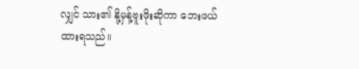လျှင် သား၏ နို့မှန့်ဗူးဖိုးဆိုကာ ဘေးဖယ်ထားရသည်။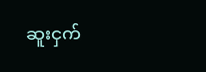ဆူးငှက်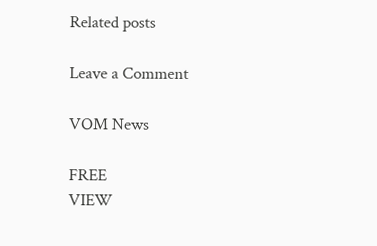Related posts

Leave a Comment

VOM News

FREE
VIEW